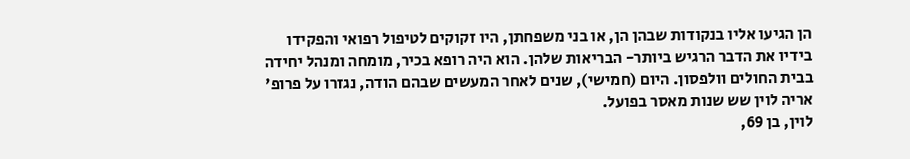הן הגיעו אליו בנקודות שבהן הן, או בני משפחתן, היו זקוקים לטיפול רפואי והפקידו בידיו את הדבר הרגיש ביותר- הבריאות שלהן. הוא היה רופא בכיר, מומחה ומנהל יחידה בבית החולים וולפסון. היום (חמישי), שנים לאחר המעשים שבהם הודה, נגזרו על פרופ' אריה לוין שש שנות מאסר בפועל.
לוין, בן 69,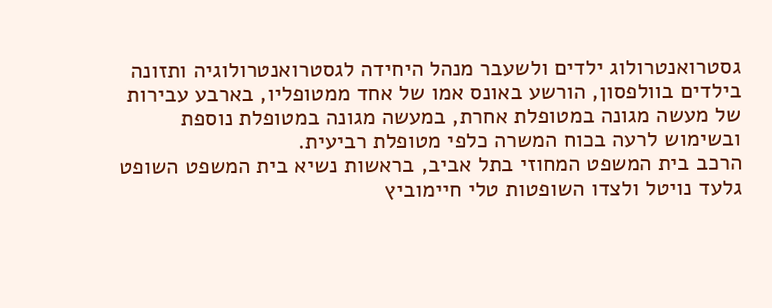גסטרואנטרולוג ילדים ולשעבר מנהל היחידה לגסטרואנטרולוגיה ותזונה בילדים בוולפסון, הורשע באונס אמו של אחד ממטופליו, בארבע עבירות של מעשה מגונה במטופלת אחרת, במעשה מגונה במטופלת נוספת ובשימוש לרעה בכוח המשרה כלפי מטופלת רביעית.
הרכב בית המשפט המחוזי בתל אביב, בראשות נשיא בית המשפט השופט גלעד נויטל ולצדו השופטות טלי חיימוביץ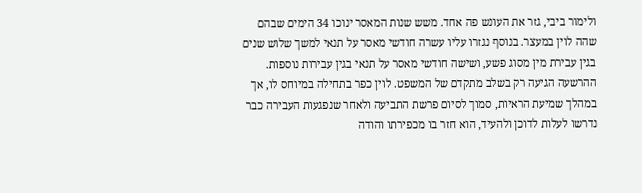ולימור ביבי, גזר את העונש פה אחד. משש שנות המאסר ינוכו 34 הימים שבהם שהה לוין במעצר. בנוסף נגזרו עליו עשרה חודשי מאסר על תנאי למשך שלוש שנים בגין עבירת מין מסוג פשע, ושישה חודשי מאסר על תנאי בגין עבירות נוספות.
ההרשעה הגיעה רק בשלב מתקדם של המשפט. לוין כפר בתחילה במיוחס לו, אך במהלך שמיעת הראיות, סמוך לסיום פרשת התביעה ולאחר שנפגעות העבירה כבר נדרשו לעלות לדוכן ולהעיד, הוא חזר בו מכפירתו והודה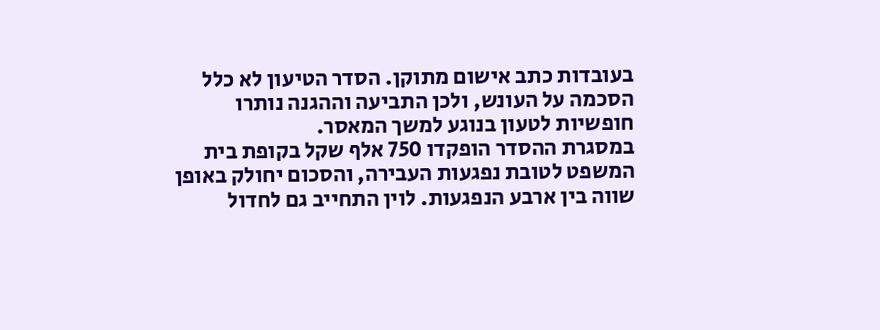בעובדות כתב אישום מתוקן. הסדר הטיעון לא כלל הסכמה על העונש, ולכן התביעה וההגנה נותרו חופשיות לטעון בנוגע למשך המאסר.
במסגרת ההסדר הופקדו 750 אלף שקל בקופת בית המשפט לטובת נפגעות העבירה, והסכום יחולק באופן שווה בין ארבע הנפגעות. לוין התחייב גם לחדול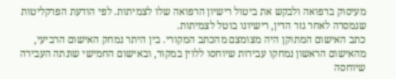מעיסוק ברפואה ולבקש את ביטול רישיון הרפואה שלו לצמיתות. לפי הודעת הפרקליטות שנמסרה לאחר גזר הדין, רישיונו בוטל לצמיתות.
כתב האישום המתוקן היה מצומצם מהכתב המקורי. בין היתר נמחק האישום הרביעי, מהאישום הראשון נמחקו עבירות שיוחסו ללוין במקור, ובאישום החמישי שונתה העבירה שיוחסה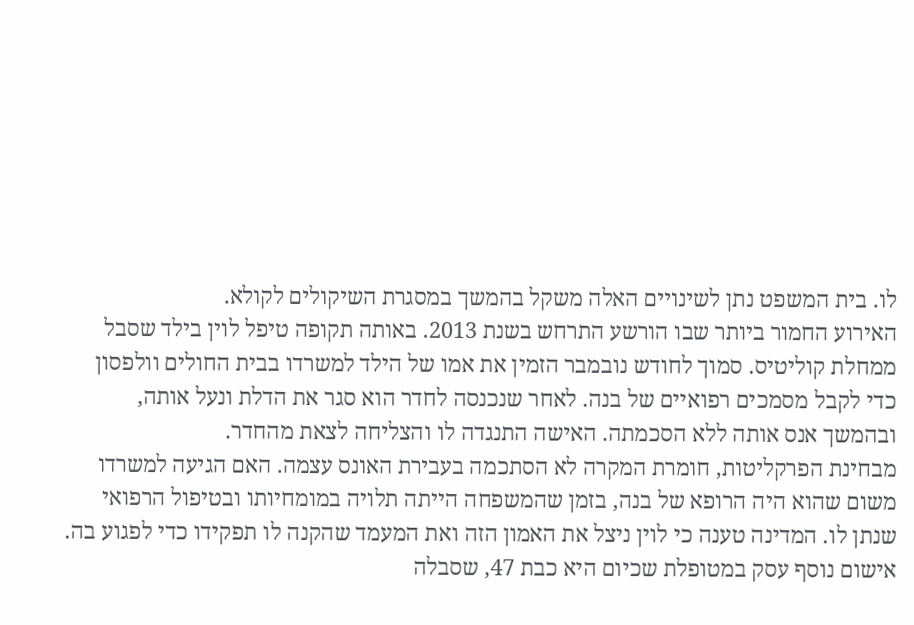לו. בית המשפט נתן לשינויים האלה משקל בהמשך במסגרת השיקולים לקולא.
האירוע החמור ביותר שבו הורשע התרחש בשנת 2013. באותה תקופה טיפל לוין בילד שסבל ממחלת קוליטיס. סמוך לחודש נובמבר הזמין את אמו של הילד למשרדו בבית החולים וולפסון כדי לקבל מסמכים רפואיים של בנה. לאחר שנכנסה לחדר הוא סגר את הדלת ונעל אותה, ובהמשך אנס אותה ללא הסכמתה. האישה התנגדה לו והצליחה לצאת מהחדר.
מבחינת הפרקליטות, חומרת המקרה לא הסתכמה בעבירת האונס עצמה. האם הגיעה למשרדו משום שהוא היה הרופא של בנה, בזמן שהמשפחה הייתה תלויה במומחיותו ובטיפול הרפואי שנתן לו. המדינה טענה כי לוין ניצל את האמון הזה ואת המעמד שהקנה לו תפקידו כדי לפגוע בה.
אישום נוסף עסק במטופלת שכיום היא כבת 47, שסבלה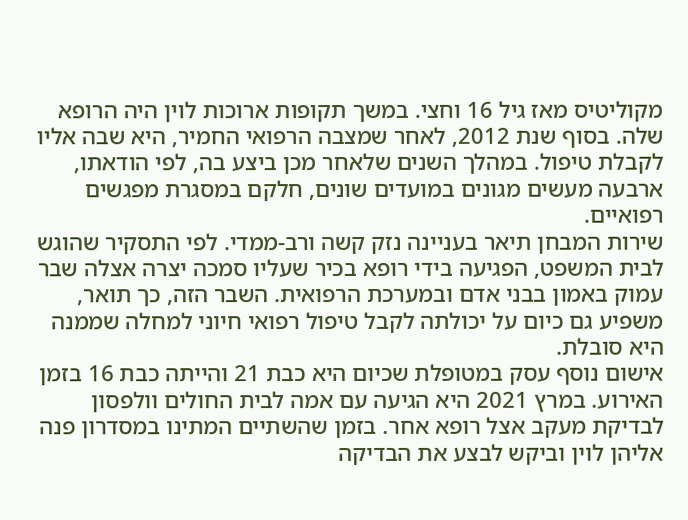מקוליטיס מאז גיל 16 וחצי. במשך תקופות ארוכות לוין היה הרופא שלה. בסוף שנת 2012, לאחר שמצבה הרפואי החמיר, היא שבה אליו לקבלת טיפול. במהלך השנים שלאחר מכן ביצע בה, לפי הודאתו, ארבעה מעשים מגונים במועדים שונים, חלקם במסגרת מפגשים רפואיים.
שירות המבחן תיאר בעניינה נזק קשה ורב-ממדי. לפי התסקיר שהוגש לבית המשפט, הפגיעה בידי רופא בכיר שעליו סמכה יצרה אצלה שבר עמוק באמון בבני אדם ובמערכת הרפואית. השבר הזה, כך תואר, משפיע גם כיום על יכולתה לקבל טיפול רפואי חיוני למחלה שממנה היא סובלת.
אישום נוסף עסק במטופלת שכיום היא כבת 21 והייתה כבת 16 בזמן האירוע. במרץ 2021 היא הגיעה עם אמה לבית החולים וולפסון לבדיקת מעקב אצל רופא אחר. בזמן שהשתיים המתינו במסדרון פנה אליהן לוין וביקש לבצע את הבדיקה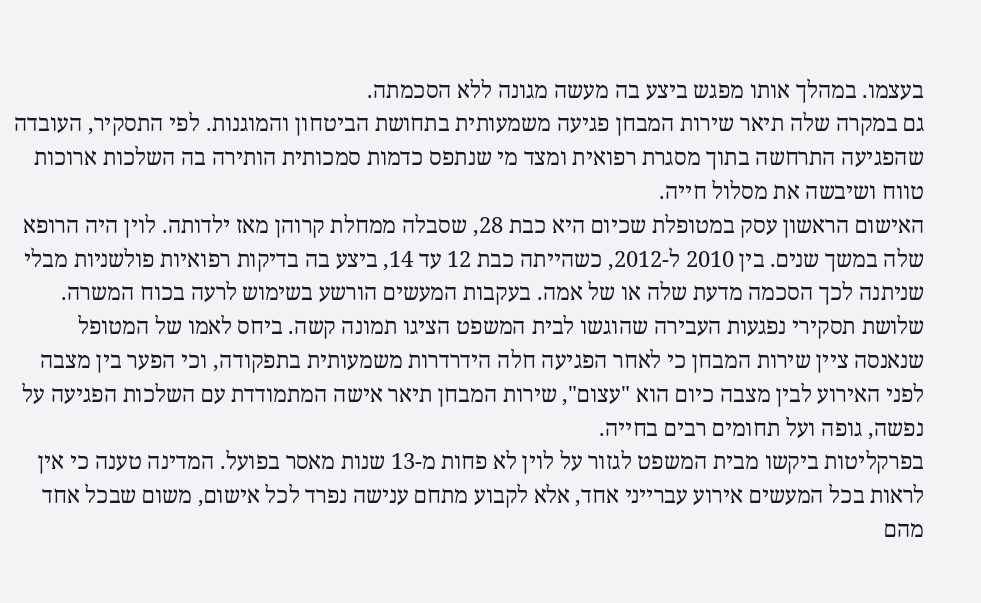בעצמו. במהלך אותו מפגש ביצע בה מעשה מגונה ללא הסכמתה.
גם במקרה שלה תיאר שירות המבחן פגיעה משמעותית בתחושת הביטחון והמוגנות. לפי התסקיר, העובדה שהפגיעה התרחשה בתוך מסגרת רפואית ומצד מי שנתפס כדמות סמכותית הותירה בה השלכות ארוכות טווח ושיבשה את מסלול חייה.
האישום הראשון עסק במטופלת שכיום היא כבת 28, שסבלה ממחלת קרוהן מאז ילדותה. לוין היה הרופא שלה במשך שנים. בין 2010 ל-2012, כשהייתה כבת 12 עד 14, ביצע בה בדיקות רפואיות פולשניות מבלי שניתנה לכך הסכמה מדעת שלה או של אמה. בעקבות המעשים הורשע בשימוש לרעה בכוח המשרה.
שלושת תסקירי נפגעות העבירה שהוגשו לבית המשפט הציגו תמונה קשה. ביחס לאמו של המטופל שנאנסה ציין שירות המבחן כי לאחר הפגיעה חלה הידרדרות משמעותית בתפקודה, וכי הפער בין מצבה לפני האירוע לבין מצבה כיום הוא "עצום", שירות המבחן תיאר אישה המתמודדת עם השלכות הפגיעה על נפשה, גופה ועל תחומים רבים בחייה.
בפרקליטות ביקשו מבית המשפט לגזור על לוין לא פחות מ-13 שנות מאסר בפועל. המדינה טענה כי אין לראות בכל המעשים אירוע עברייני אחד, אלא לקבוע מתחם ענישה נפרד לכל אישום, משום שבכל אחד מהם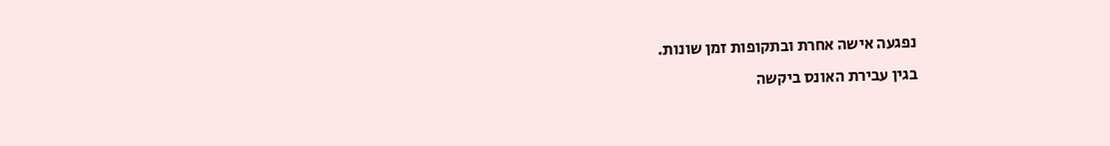נפגעה אישה אחרת ובתקופות זמן שונות.
בגין עבירת האונס ביקשה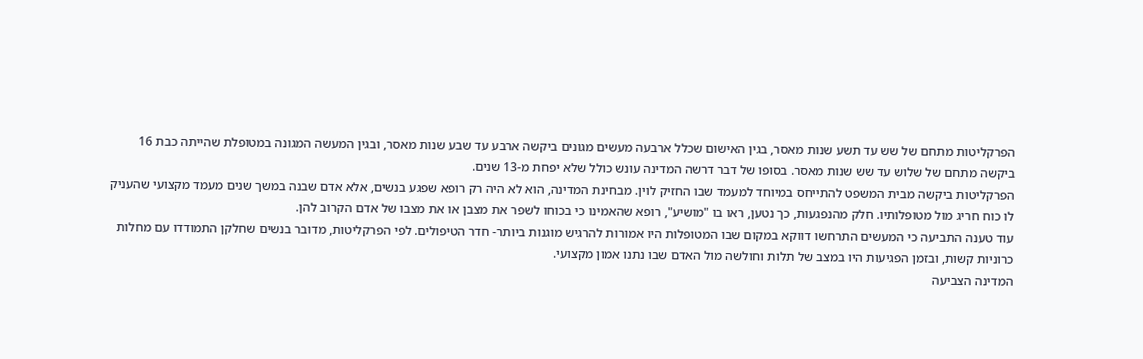הפרקליטות מתחם של שש עד תשע שנות מאסר, בגין האישום שכלל ארבעה מעשים מגונים ביקשה ארבע עד שבע שנות מאסר, ובגין המעשה המגונה במטופלת שהייתה כבת 16 ביקשה מתחם של שלוש עד שש שנות מאסר. בסופו של דבר דרשה המדינה עונש כולל שלא יפחת מ-13 שנים.
הפרקליטות ביקשה מבית המשפט להתייחס במיוחד למעמד שבו החזיק לוין. מבחינת המדינה, הוא לא היה רק רופא שפגע בנשים, אלא אדם שבנה במשך שנים מעמד מקצועי שהעניק לו כוח חריג מול מטופלותיו. חלק מהנפגעות, כך נטען, ראו בו "מושיע", רופא שהאמינו כי בכוחו לשפר את מצבן או את מצבו של אדם הקרוב להן.
עוד טענה התביעה כי המעשים התרחשו דווקא במקום שבו המטופלות היו אמורות להרגיש מוגנות ביותר- חדר הטיפולים. לפי הפרקליטות, מדובר בנשים שחלקן התמודדו עם מחלות כרוניות קשות, ובזמן הפגיעות היו במצב של תלות וחולשה מול האדם שבו נתנו אמון מקצועי.
המדינה הצביעה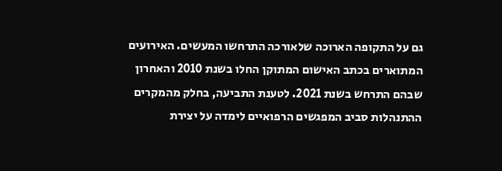גם על התקופה הארוכה שלאורכה התרחשו המעשים. האירועים המתוארים בכתב האישום המתוקן החלו בשנת 2010 והאחרון שבהם התרחש בשנת 2021. לטענת התביעה, בחלק מהמקרים ההתנהלות סביב המפגשים הרפואיים לימדה על יצירת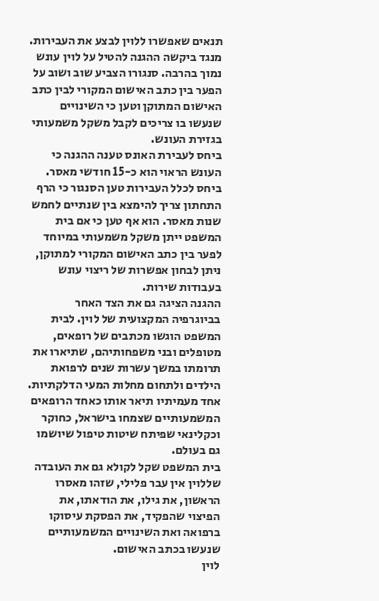תנאים שאפשרו ללוין לבצע את העבירות.
מנגד ביקשה ההגנה להטיל על לוין עונש נמוך בהרבה. סנגורו הצביע שוב ושוב על הפער בין כתב האישום המקורי לבין כתב האישום המתוקן וטען כי השינויים שנעשו בו צריכים לקבל משקל משמעותי בגזירת העונש.
ביחס לעבירת האונס טענה ההגנה כי העונש הראוי הוא כ-15 חודשי מאסר. ביחס לכלל העבירות טען הסנגור כי הרף התחתון צריך להימצא בין שנתיים לחמש שנות מאסר. הוא אף טען כי אם בית המשפט ייתן משקל משמעותי במיוחד לפער בין כתב האישום המקורי למתוקן, ניתן לבחון אפשרות של ריצוי עונש בעבודות שירות.
ההגנה הציגה גם את הצד האחר בביוגרפיה המקצועית של לוין. לבית המשפט הוגשו מכתבים של רופאים, מטופלים ובני משפחותיהם, שתיארו את תרומתו במשך עשרות שנים לרפואת הילדים ולתחום מחלות המעי הדלקתיות. אחד מעמיתיו תיאר אותו כאחד הרופאים המשמעותיים שצמחו בישראל, כחוקר וכקלינאי שפיתח שיטות טיפול שיושמו גם בעולם.
בית המשפט שקל לקולא גם את העובדה שללוין אין עבר פלילי, שזהו מאסרו הראשון, את גילו, את הודאתו, את הפיצוי שהפקיד, את הפסקת עיסוקו ברפואה ואת השינויים המשמעותיים שנעשו בכתב האישום.
לוין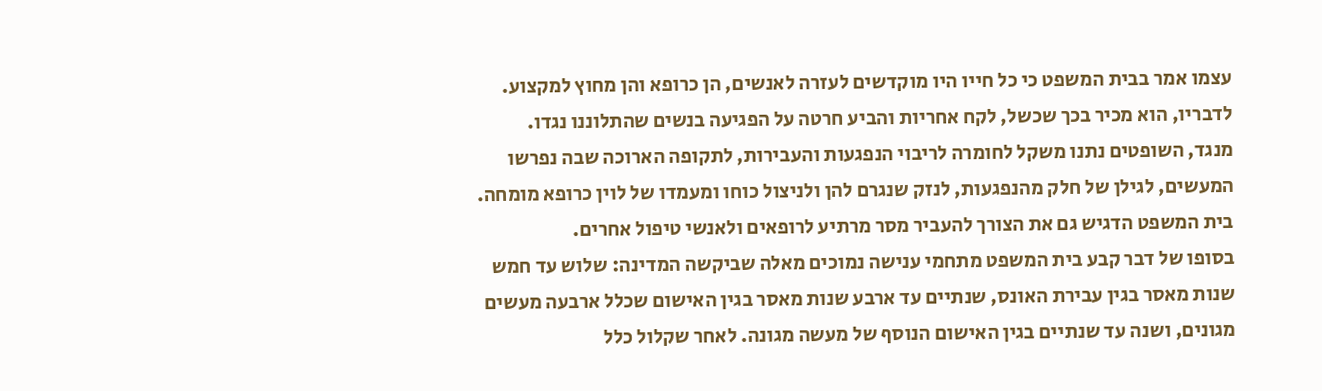עצמו אמר בבית המשפט כי כל חייו היו מוקדשים לעזרה לאנשים, הן כרופא והן מחוץ למקצוע. לדבריו, הוא מכיר בכך שכשל, לקח אחריות והביע חרטה על הפגיעה בנשים שהתלוננו נגדו.
מנגד, השופטים נתנו משקל לחומרה לריבוי הנפגעות והעבירות, לתקופה הארוכה שבה נפרשו המעשים, לגילן של חלק מהנפגעות, לנזק שנגרם להן ולניצול כוחו ומעמדו של לוין כרופא מומחה. בית המשפט הדגיש גם את הצורך להעביר מסר מרתיע לרופאים ולאנשי טיפול אחרים.
בסופו של דבר קבע בית המשפט מתחמי ענישה נמוכים מאלה שביקשה המדינה: שלוש עד חמש שנות מאסר בגין עבירת האונס, שנתיים עד ארבע שנות מאסר בגין האישום שכלל ארבעה מעשים מגונים, ושנה עד שנתיים בגין האישום הנוסף של מעשה מגונה. לאחר שקלול כלל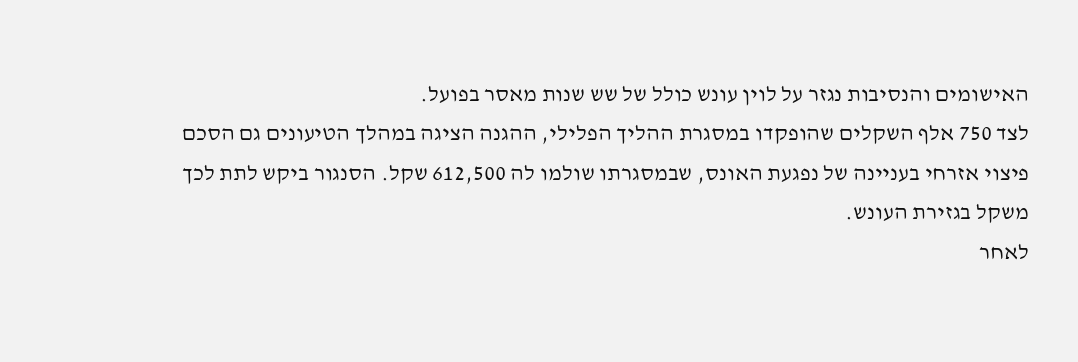האישומים והנסיבות נגזר על לוין עונש כולל של שש שנות מאסר בפועל.
לצד 750 אלף השקלים שהופקדו במסגרת ההליך הפלילי, ההגנה הציגה במהלך הטיעונים גם הסכם פיצוי אזרחי בעניינה של נפגעת האונס, שבמסגרתו שולמו לה 612,500 שקל. הסנגור ביקש לתת לכך משקל בגזירת העונש.
לאחר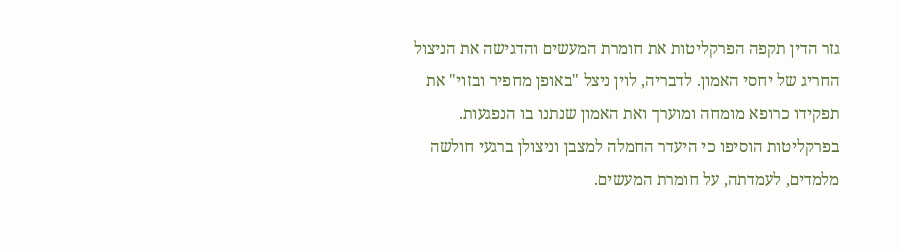גזר הדין תקפה הפרקליטות את חומרת המעשים והדגישה את הניצול החריג של יחסי האמון. לדבריה, לוין ניצל "באופן מחפיר ובזוי" את תפקידו כרופא מומחה ומוערך ואת האמון שנתנו בו הנפגעות.
בפרקליטות הוסיפו כי היעדר החמלה למצבן וניצולן ברגעי חולשה מלמדים, לעמדתה, על חומרת המעשים.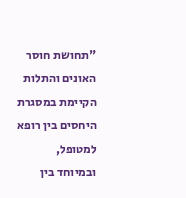"תחושת חוסר האונים והתלות הקיימת במסגרת היחסים בין רופא למטופל, ובמיוחד בין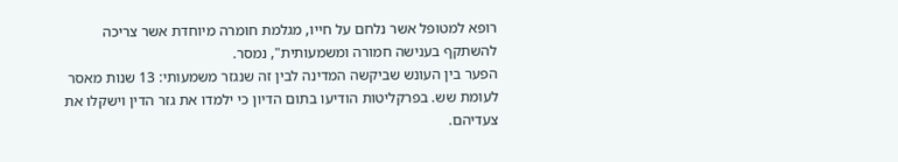רופא למטופל אשר נלחם על חייו, מגלמת חומרה מיוחדת אשר צריכה להשתקף בענישה חמורה ומשמעותית", נמסר.
הפער בין העונש שביקשה המדינה לבין זה שנגזר משמעותי: 13 שנות מאסר לעומת שש. בפרקליטות הודיעו בתום הדיון כי ילמדו את גזר הדין וישקלו את צעדיהם.